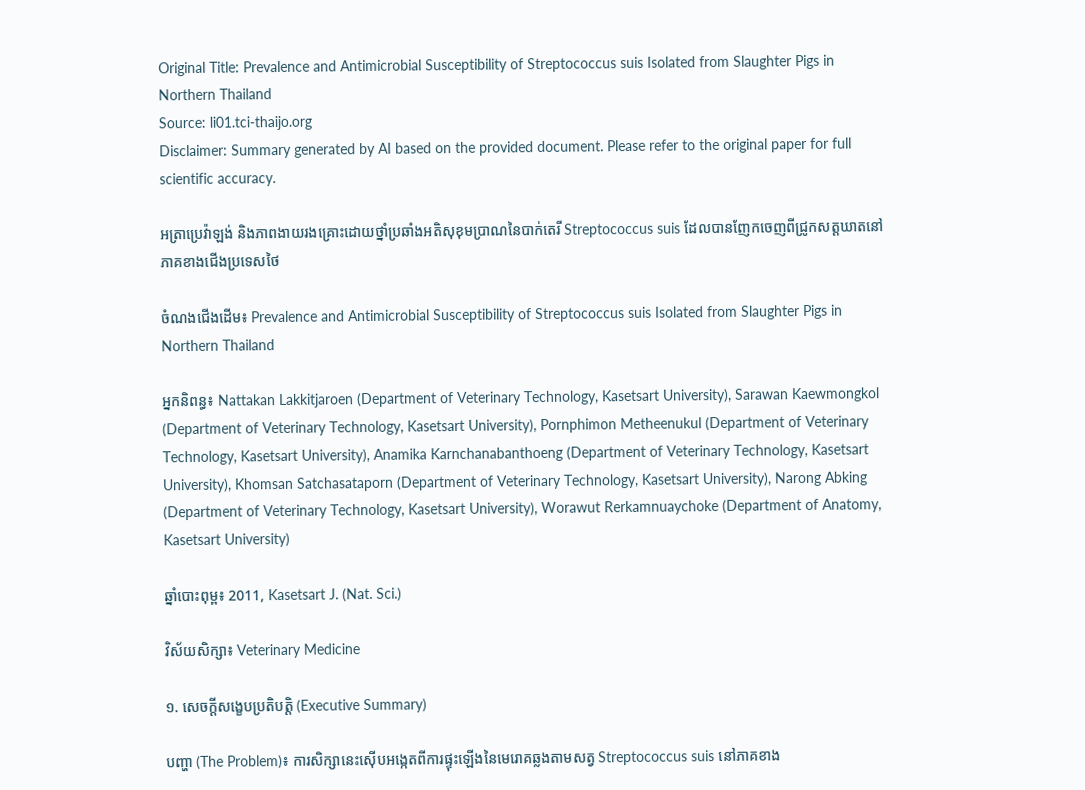Original Title: Prevalence and Antimicrobial Susceptibility of Streptococcus suis Isolated from Slaughter Pigs in Northern Thailand
Source: li01.tci-thaijo.org
Disclaimer: Summary generated by AI based on the provided document. Please refer to the original paper for full scientific accuracy.

អត្រាប្រេវ៉ាឡង់ និងភាពងាយរងគ្រោះដោយថ្នាំប្រឆាំងអតិសុខុមប្រាណនៃបាក់តេរី Streptococcus suis ដែលបានញែកចេញពីជ្រូកសត្តឃាតនៅភាគខាងជើងប្រទេសថៃ

ចំណងជើងដើម៖ Prevalence and Antimicrobial Susceptibility of Streptococcus suis Isolated from Slaughter Pigs in Northern Thailand

អ្នកនិពន្ធ៖ Nattakan Lakkitjaroen (Department of Veterinary Technology, Kasetsart University), Sarawan Kaewmongkol (Department of Veterinary Technology, Kasetsart University), Pornphimon Metheenukul (Department of Veterinary Technology, Kasetsart University), Anamika Karnchanabanthoeng (Department of Veterinary Technology, Kasetsart University), Khomsan Satchasataporn (Department of Veterinary Technology, Kasetsart University), Narong Abking (Department of Veterinary Technology, Kasetsart University), Worawut Rerkamnuaychoke (Department of Anatomy, Kasetsart University)

ឆ្នាំបោះពុម្ព៖ 2011, Kasetsart J. (Nat. Sci.)

វិស័យសិក្សា៖ Veterinary Medicine

១. សេចក្តីសង្ខេបប្រតិបត្តិ (Executive Summary)

បញ្ហា (The Problem)៖ ការសិក្សានេះស៊ើបអង្កេតពីការផ្ទុះឡើងនៃមេរោគឆ្លងតាមសត្វ Streptococcus suis នៅភាគខាង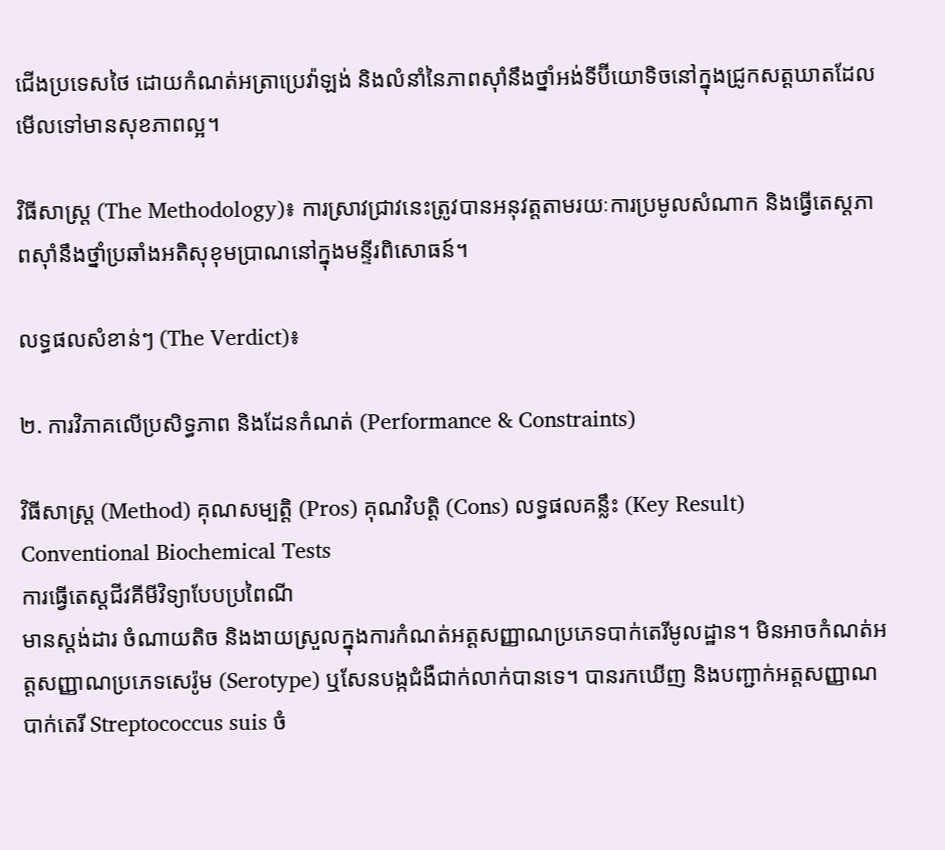ជើងប្រទេសថៃ ដោយកំណត់អត្រាប្រេវ៉ាឡង់ និងលំនាំនៃភាពស៊ាំនឹងថ្នាំអង់ទីប៊ីយោទិចនៅក្នុងជ្រូកសត្តឃាតដែលមើលទៅមានសុខភាពល្អ។

វិធីសាស្ត្រ (The Methodology)៖ ការស្រាវជ្រាវនេះត្រូវបានអនុវត្តតាមរយៈការប្រមូលសំណាក និងធ្វើតេស្តភាពស៊ាំនឹងថ្នាំប្រឆាំងអតិសុខុមប្រាណនៅក្នុងមន្ទីរពិសោធន៍។

លទ្ធផលសំខាន់ៗ (The Verdict)៖

២. ការវិភាគលើប្រសិទ្ធភាព និងដែនកំណត់ (Performance & Constraints)

វិធីសាស្ត្រ (Method) គុណសម្បត្តិ (Pros) គុណវិបត្តិ (Cons) លទ្ធផលគន្លឹះ (Key Result)
Conventional Biochemical Tests
ការធ្វើតេស្តជីវគីមីវិទ្យាបែបប្រពៃណី
មានស្តង់ដារ ចំណាយតិច និងងាយស្រួលក្នុងការកំណត់អត្តសញ្ញាណប្រភេទបាក់តេរីមូលដ្ឋាន។ មិនអាចកំណត់អត្តសញ្ញាណប្រភេទសេរ៉ូម (Serotype) ឬសែនបង្កជំងឺជាក់លាក់បានទេ។ បានរកឃើញ និងបញ្ជាក់អត្តសញ្ញាណបាក់តេរី Streptococcus suis ចំ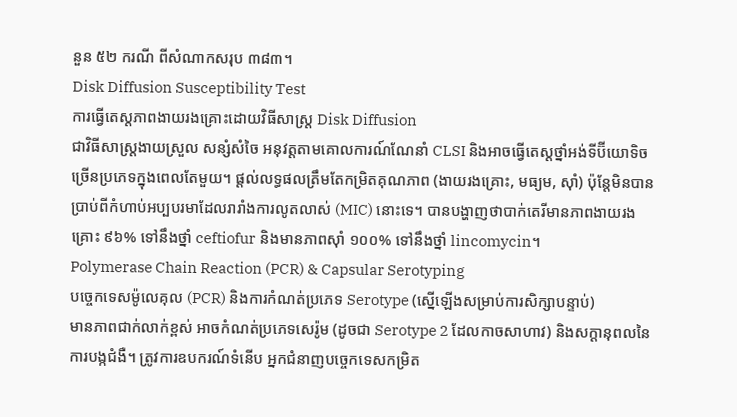នួន ៥២ ករណី ពីសំណាកសរុប ៣៨៣។
Disk Diffusion Susceptibility Test
ការធ្វើតេស្តភាពងាយរងគ្រោះដោយវិធីសាស្ត្រ Disk Diffusion
ជាវិធីសាស្ត្រងាយស្រួល សន្សំសំចៃ អនុវត្តតាមគោលការណ៍ណែនាំ CLSI និងអាចធ្វើតេស្តថ្នាំអង់ទីប៊ីយោទិចច្រើនប្រភេទក្នុងពេលតែមួយ។ ផ្តល់លទ្ធផលត្រឹមតែកម្រិតគុណភាព (ងាយរងគ្រោះ, មធ្យម, ស៊ាំ) ប៉ុន្តែមិនបានប្រាប់ពីកំហាប់អប្បបរមាដែលរារាំងការលូតលាស់ (MIC) នោះទេ។ បានបង្ហាញថាបាក់តេរីមានភាពងាយរងគ្រោះ ៩៦% ទៅនឹងថ្នាំ ceftiofur និងមានភាពស៊ាំ ១០០% ទៅនឹងថ្នាំ lincomycin។
Polymerase Chain Reaction (PCR) & Capsular Serotyping
បច្ចេកទេសម៉ូលេគុល (PCR) និងការកំណត់ប្រភេទ Serotype (ស្នើឡើងសម្រាប់ការសិក្សាបន្ទាប់)
មានភាពជាក់លាក់ខ្ពស់ អាចកំណត់ប្រភេទសេរ៉ូម (ដូចជា Serotype 2 ដែលកាចសាហាវ) និងសក្តានុពលនៃការបង្កជំងឺ។ ត្រូវការឧបករណ៍ទំនើប អ្នកជំនាញបច្ចេកទេសកម្រិត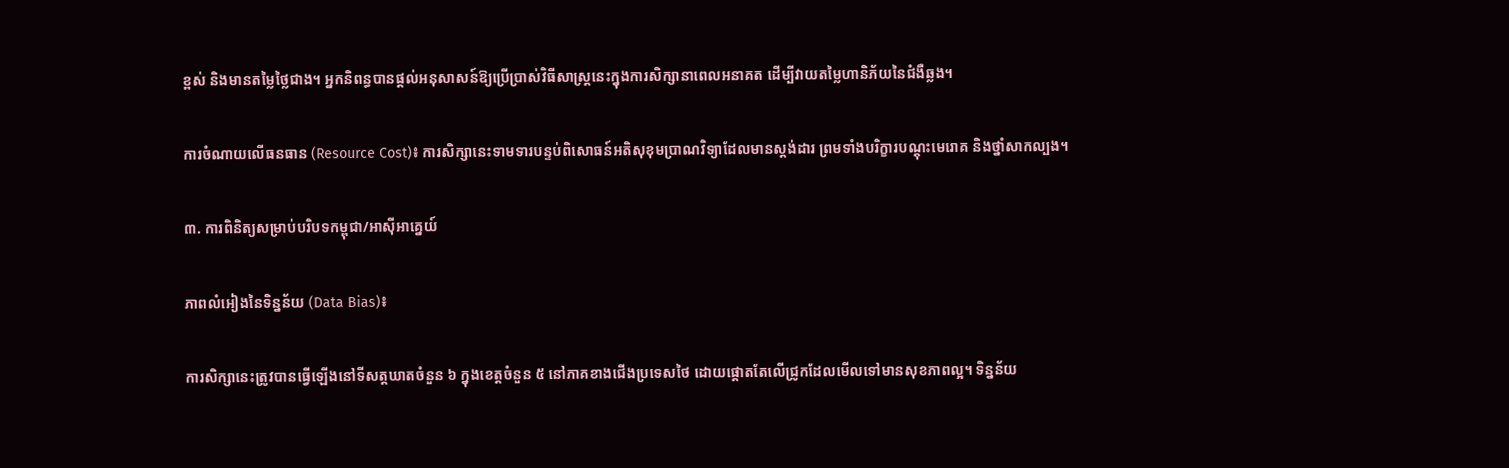ខ្ពស់ និងមានតម្លៃថ្លៃជាង។ អ្នកនិពន្ធបានផ្តល់អនុសាសន៍ឱ្យប្រើប្រាស់វិធីសាស្ត្រនេះក្នុងការសិក្សានាពេលអនាគត ដើម្បីវាយតម្លៃហានិភ័យនៃជំងឺឆ្លង។

ការចំណាយលើធនធាន (Resource Cost)៖ ការសិក្សានេះទាមទារបន្ទប់ពិសោធន៍អតិសុខុមប្រាណវិទ្យាដែលមានស្តង់ដារ ព្រមទាំងបរិក្ខារបណ្តុះមេរោគ និងថ្នាំសាកល្បង។

៣. ការពិនិត្យសម្រាប់បរិបទកម្ពុជា/អាស៊ីអាគ្នេយ៍

ភាពលំអៀងនៃទិន្នន័យ (Data Bias)៖

ការសិក្សានេះត្រូវបានធ្វើឡើងនៅទីសត្តឃាតចំនួន ៦ ក្នុងខេត្តចំនួន ៥ នៅភាគខាងជើងប្រទេសថៃ ដោយផ្តោតតែលើជ្រូកដែលមើលទៅមានសុខភាពល្អ។ ទិន្នន័យ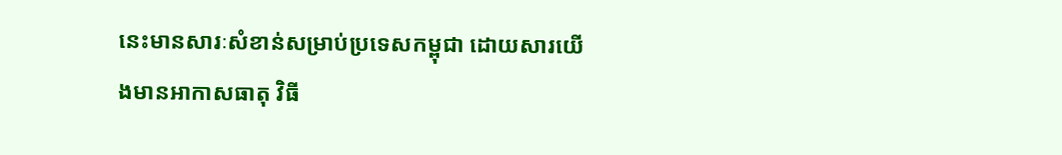នេះមានសារៈសំខាន់សម្រាប់ប្រទេសកម្ពុជា ដោយសារយើងមានអាកាសធាតុ វិធី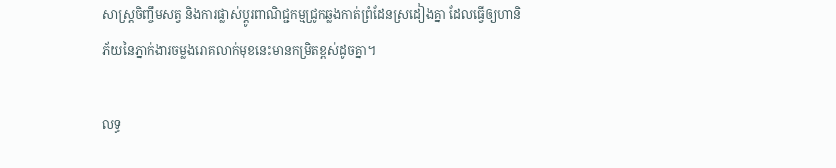សាស្ត្រចិញ្ចឹមសត្វ និងការផ្លាស់ប្តូរពាណិជ្ជកម្មជ្រូកឆ្លងកាត់ព្រំដែនស្រដៀងគ្នា ដែលធ្វើឲ្យហានិភ័យនៃភ្នាក់ងារចម្លងរោគលាក់មុខនេះមានកម្រិតខ្ពស់ដូចគ្នា។

លទ្ធ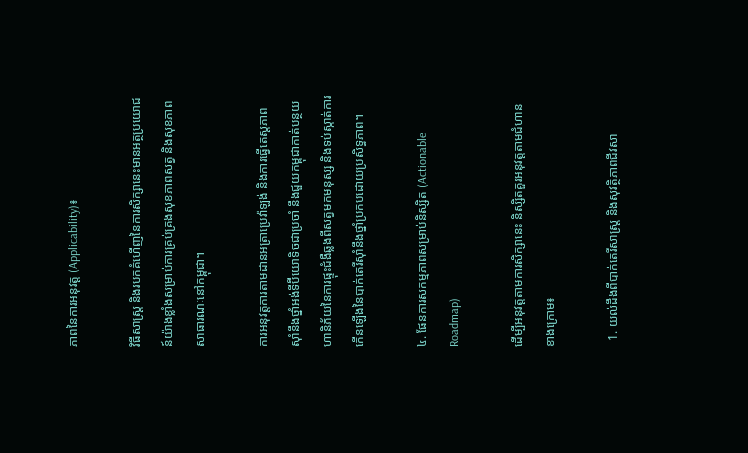ភាពនៃការអនុវត្ត (Applicability)៖

វិធីសាស្ត្រ និងរបកគំហើញនៃការសិក្សានេះមានអត្ថប្រយោជន៍យ៉ាងខ្លាំងសម្រាប់ការគ្រប់គ្រងសុខភាពសត្វ និងសុខភាពសាធារណៈនៅកម្ពុជា។

ការអនុវត្តការតាមដានអត្រាប្រេវ៉ាឡង់ និងការធ្វើតេស្តភាពស៊ាំនឹងថ្នាំអង់ទីប៊ីយោទិចជាប្រចាំ នឹងជួយកម្ពុជាកាត់បន្ថយហានិភ័យនៃការផ្ទុះជំងឺឆ្លងពីសត្វមកមនុស្ស និងទប់ស្កាត់ការកើនឡើងនៃបាក់តេរីស៊ាំនឹងថ្នាំប្រកបដោយប្រសិទ្ធភាព។

៤. ផែនការសកម្មភាពសម្រាប់និស្សិត (Actionable Roadmap)

ដើម្បីអនុវត្តតាមការសិក្សានេះ និស្សិតគួរអនុវត្តតាមជំហានខាងក្រោម៖

  1. យល់ដឹងពីបាក់តេរីសាស្រ្ត និងសុវត្ថិភាពជីវសា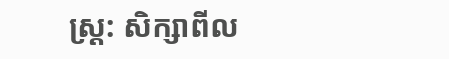ស្រ្ត: សិក្សាពីល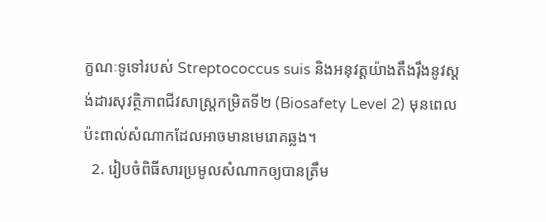ក្ខណៈទូទៅរបស់ Streptococcus suis និងអនុវត្តយ៉ាងតឹងរ៉ឹងនូវស្តង់ដារសុវត្ថិភាពជីវសាស្រ្តកម្រិតទី២ (Biosafety Level 2) មុនពេលប៉ះពាល់សំណាកដែលអាចមានមេរោគឆ្លង។
  2. រៀបចំពិធីសារប្រមូលសំណាកឲ្យបានត្រឹម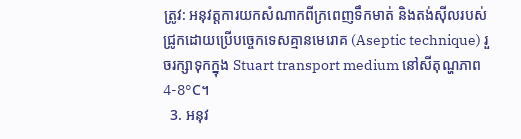ត្រូវ: អនុវត្តការយកសំណាកពីក្រពេញទឹកមាត់ និងតង់ស៊ីលរបស់ជ្រូកដោយប្រើបច្ចេកទេសគ្មានមេរោគ (Aseptic technique) រួចរក្សាទុកក្នុង Stuart transport medium នៅសីតុណ្ហភាព 4-8°C។
  3. អនុវ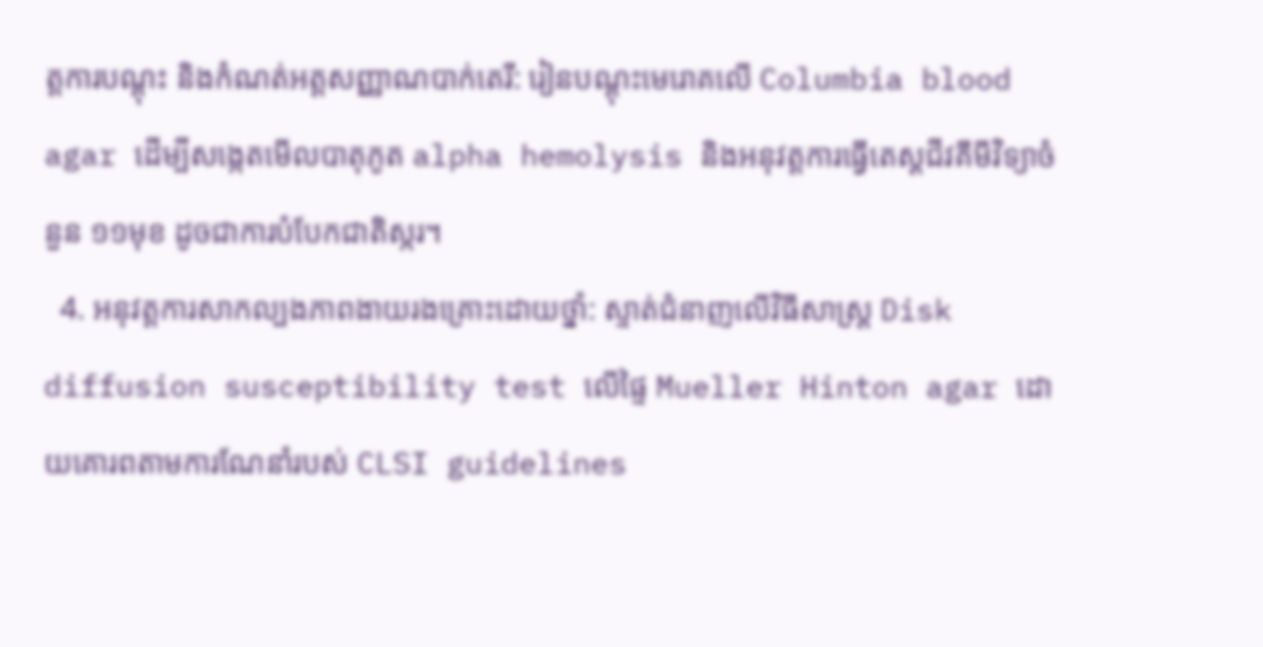ត្តការបណ្តុះ និងកំណត់អត្តសញ្ញាណបាក់តេរី: រៀនបណ្តុះមេរោគលើ Columbia blood agar ដើម្បីសង្កេតមើលបាតុភូត alpha hemolysis និងអនុវត្តការធ្វើតេស្តជីវគីមីវិទ្យាចំនួន ១១មុខ ដូចជាការបំបែកជាតិស្ករ។
  4. អនុវត្តការសាកល្បងភាពងាយរងគ្រោះដោយថ្នាំ: ស្ទាត់ជំនាញលើវិធីសាស្ត្រ Disk diffusion susceptibility test លើផ្ទៃ Mueller Hinton agar ដោយគោរពតាមការណែនាំរបស់ CLSI guidelines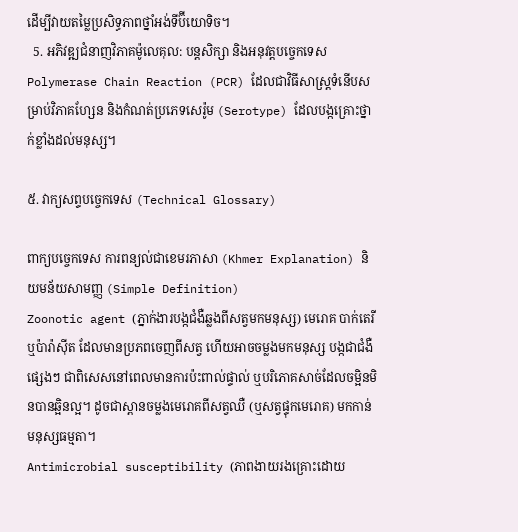ដើម្បីវាយតម្លៃប្រសិទ្ធភាពថ្នាំអង់ទីប៊ីយោទិច។
  5. អភិវឌ្ឍជំនាញវិភាគម៉ូលេគុល: បន្តសិក្សា និងអនុវត្តបច្ចេកទេស Polymerase Chain Reaction (PCR) ដែលជាវិធីសាស្ត្រទំនើបសម្រាប់វិភាគហ្សែន និងកំណត់ប្រភេទសេរ៉ូម (Serotype) ដែលបង្កគ្រោះថ្នាក់ខ្លាំងដល់មនុស្ស។

៥. វាក្យសព្ទបច្ចេកទេស (Technical Glossary)

ពាក្យបច្ចេកទេស ការពន្យល់ជាខេមរភាសា (Khmer Explanation) និយមន័យសាមញ្ញ (Simple Definition)
Zoonotic agent (ភ្នាក់ងារបង្កជំងឺឆ្លងពីសត្វមកមនុស្ស) មេរោគ បាក់តេរី ឬប៉ារ៉ាស៊ីត ដែលមានប្រភពចេញពីសត្វ ហើយអាចចម្លងមកមនុស្ស បង្កជាជំងឺផ្សេងៗ ជាពិសេសនៅពេលមានការប៉ះពាល់ផ្ទាល់ ឬបរិភោគសាច់ដែលចម្អិនមិនបានឆ្អិនល្អ។ ដូចជាស្ពានចម្លងមេរោគពីសត្វឈឺ (ឬសត្វផ្ទុកមេរោគ) មកកាន់មនុស្សធម្មតា។
Antimicrobial susceptibility (ភាពងាយរងគ្រោះដោយ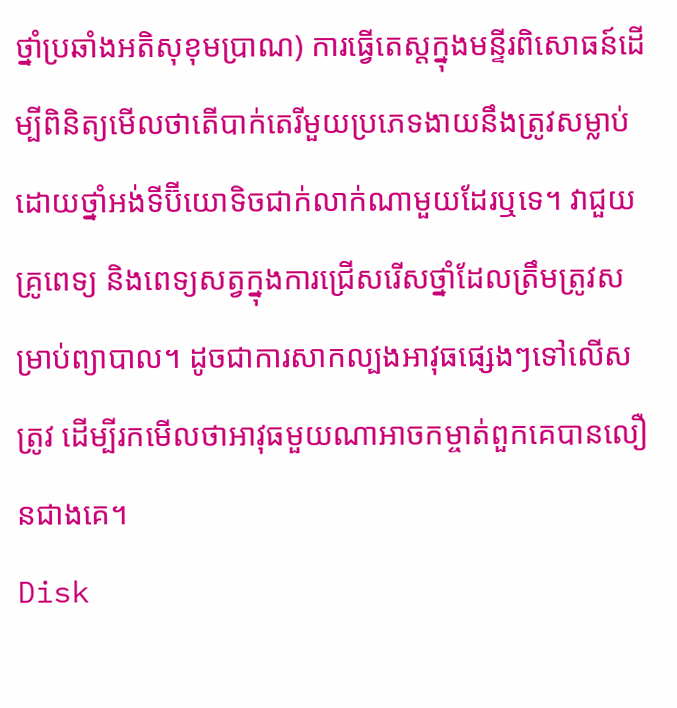ថ្នាំប្រឆាំងអតិសុខុមប្រាណ) ការធ្វើតេស្តក្នុងមន្ទីរពិសោធន៍ដើម្បីពិនិត្យមើលថាតើបាក់តេរីមួយប្រភេទងាយនឹងត្រូវសម្លាប់ដោយថ្នាំអង់ទីប៊ីយោទិចជាក់លាក់ណាមួយដែរឬទេ។ វាជួយគ្រូពេទ្យ និងពេទ្យសត្វក្នុងការជ្រើសរើសថ្នាំដែលត្រឹមត្រូវសម្រាប់ព្យាបាល។ ដូចជាការសាកល្បងអាវុធផ្សេងៗទៅលើសត្រូវ ដើម្បីរកមើលថាអាវុធមួយណាអាចកម្ចាត់ពួកគេបានលឿនជាងគេ។
Disk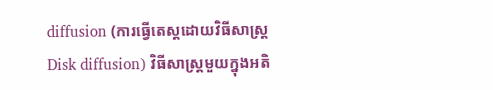diffusion (ការធ្វើតេស្តដោយវិធីសាស្ត្រ Disk diffusion) វិធីសាស្ត្រមួយក្នុងអតិ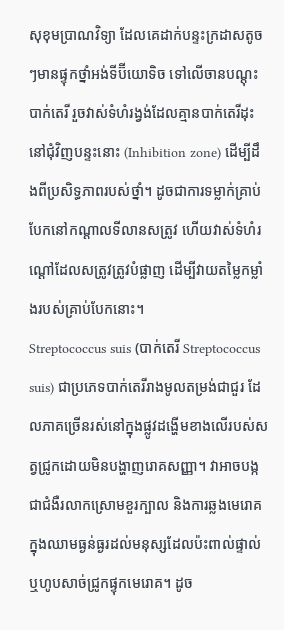សុខុមប្រាណវិទ្យា ដែលគេដាក់បន្ទះក្រដាសតូចៗមានផ្ទុកថ្នាំអង់ទីប៊ីយោទិច ទៅលើចានបណ្តុះបាក់តេរី រួចវាស់ទំហំរង្វង់ដែលគ្មានបាក់តេរីដុះនៅជុំវិញបន្ទះនោះ (Inhibition zone) ដើម្បីដឹងពីប្រសិទ្ធភាពរបស់ថ្នាំ។ ដូចជាការទម្លាក់គ្រាប់បែកនៅកណ្តាលទីលានសត្រូវ ហើយវាស់ទំហំរណ្តៅដែលសត្រូវត្រូវបំផ្លាញ ដើម្បីវាយតម្លៃកម្លាំងរបស់គ្រាប់បែកនោះ។
Streptococcus suis (បាក់តេរី Streptococcus suis) ជាប្រភេទបាក់តេរីរាងមូលតម្រង់ជាជួរ ដែលភាគច្រើនរស់នៅក្នុងផ្លូវដង្ហើមខាងលើរបស់សត្វជ្រូកដោយមិនបង្ហាញរោគសញ្ញា។ វាអាចបង្កជាជំងឺរលាកស្រោមខួរក្បាល និងការឆ្លងមេរោគក្នុងឈាមធ្ងន់ធ្ងរដល់មនុស្សដែលប៉ះពាល់ផ្ទាល់ ឬហូបសាច់ជ្រូកផ្ទុកមេរោគ។ ដូច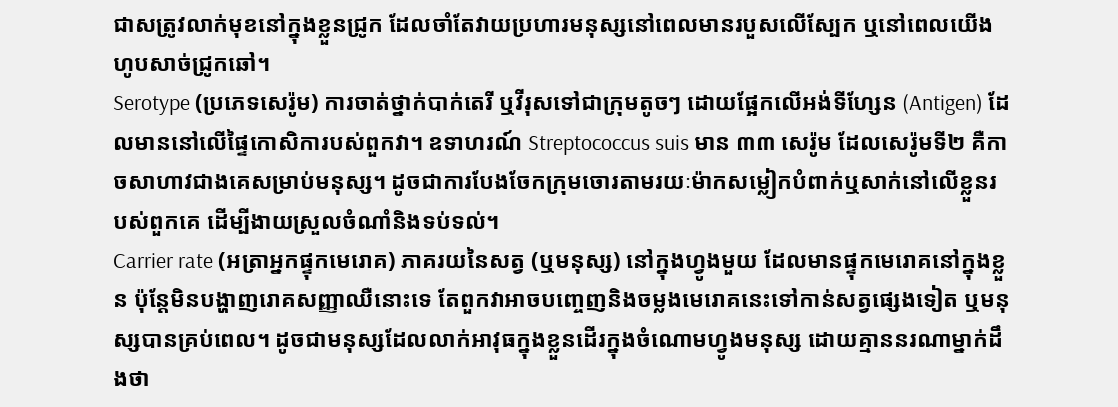ជាសត្រូវលាក់មុខនៅក្នុងខ្លួនជ្រូក ដែលចាំតែវាយប្រហារមនុស្សនៅពេលមានរបួសលើស្បែក ឬនៅពេលយើងហូបសាច់ជ្រូកឆៅ។
Serotype (ប្រភេទសេរ៉ូម) ការចាត់ថ្នាក់បាក់តេរី ឬវីរុសទៅជាក្រុមតូចៗ ដោយផ្អែកលើអង់ទីហ្សែន (Antigen) ដែលមាននៅលើផ្ទៃកោសិការបស់ពួកវា។ ឧទាហរណ៍ Streptococcus suis មាន ៣៣ សេរ៉ូម ដែលសេរ៉ូមទី២ គឺកាចសាហាវជាងគេសម្រាប់មនុស្ស។ ដូចជាការបែងចែកក្រុមចោរតាមរយៈម៉ាកសម្លៀកបំពាក់ឬសាក់នៅលើខ្លួនរបស់ពួកគេ ដើម្បីងាយស្រួលចំណាំនិងទប់ទល់។
Carrier rate (អត្រាអ្នកផ្ទុកមេរោគ) ភាគរយនៃសត្វ (ឬមនុស្ស) នៅក្នុងហ្វូងមួយ ដែលមានផ្ទុកមេរោគនៅក្នុងខ្លួន ប៉ុន្តែមិនបង្ហាញរោគសញ្ញាឈឺនោះទេ តែពួកវាអាចបញ្ចេញនិងចម្លងមេរោគនេះទៅកាន់សត្វផ្សេងទៀត ឬមនុស្សបានគ្រប់ពេល។ ដូចជាមនុស្សដែលលាក់អាវុធក្នុងខ្លួនដើរក្នុងចំណោមហ្វូងមនុស្ស ដោយគ្មាននរណាម្នាក់ដឹងថា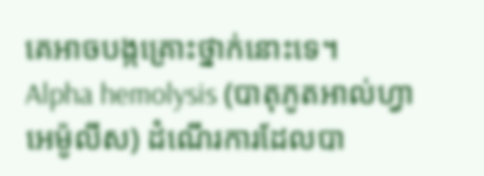គេអាចបង្កគ្រោះថ្នាក់នោះទេ។
Alpha hemolysis (បាតុភូតអាល់ហ្វាអេម៉ូលីស) ដំណើរការដែលបា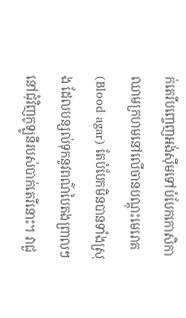ក់តេរីបញ្ចេញអង់ស៊ីមទៅបំបែកកោសិកាឈាមក្រហមនៅលើចានបណ្តុះមេរោគ (Blood agar) តែបំបែកមិនបានទាំងស្រុង ដែលបន្សល់ទុកនូវពណ៌បៃតងព្រាលៗនៅជុំវិញកូឡូនីរបស់បាក់តេរីនោះ។ វាជួ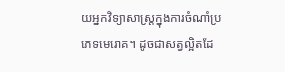យអ្នកវិទ្យាសាស្ត្រក្នុងការចំណាំប្រភេទមេរោគ។ ដូចជាសត្វល្អិតដែ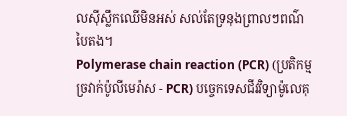លស៊ីស្លឹកឈើមិនអស់ សល់តែទ្រនុងព្រាលៗពណ៌បៃតង។
Polymerase chain reaction (PCR) (ប្រតិកម្មច្រវាក់ប៉ូលីមេរ៉ាស - PCR) បច្ចេកទេសជីវវិទ្យាម៉ូលេគុ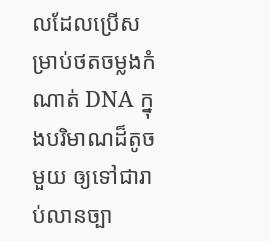លដែលប្រើសម្រាប់ថតចម្លងកំណាត់ DNA ក្នុងបរិមាណដ៏តូចមួយ ឲ្យទៅជារាប់លានច្បា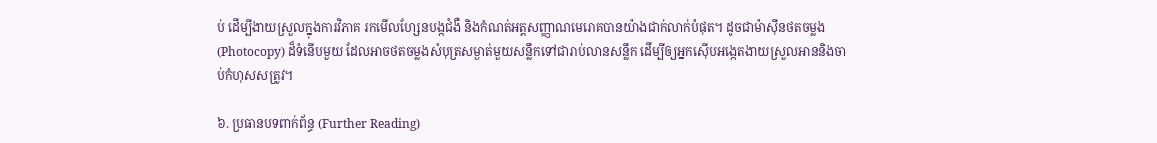ប់ ដើម្បីងាយស្រួលក្នុងការវិភាគ រកមើលហ្សែនបង្កជំងឺ និងកំណត់អត្តសញ្ញាណមេរោគបានយ៉ាងជាក់លាក់បំផុត។ ដូចជាម៉ាស៊ីនថតចម្លង (Photocopy) ដ៏ទំនើបមួយ ដែលអាចថតចម្លងសំបុត្រសម្ងាត់មួយសន្លឹកទៅជារាប់លានសន្លឹក ដើម្បីឲ្យអ្នកស៊ើបអង្កេតងាយស្រួលអាននិងចាប់កំហុសសត្រូវ។

៦. ប្រធានបទពាក់ព័ន្ធ (Further Reading)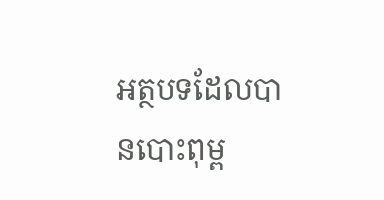អត្ថបទដែលបានបោះពុម្ព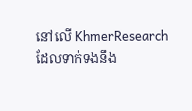នៅលើ KhmerResearch ដែលទាក់ទងនឹង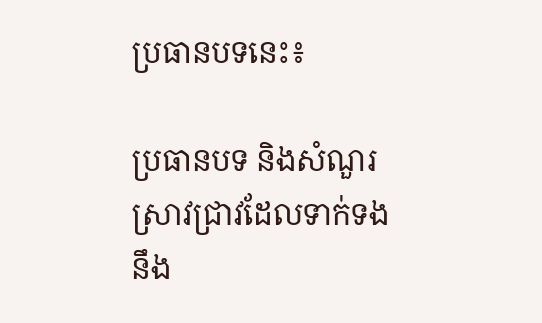ប្រធានបទនេះ៖

ប្រធានបទ និងសំណួរស្រាវជ្រាវដែលទាក់ទងនឹង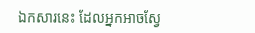ឯកសារនេះ ដែលអ្នកអាចស្វែ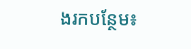ងរកបន្ថែម៖